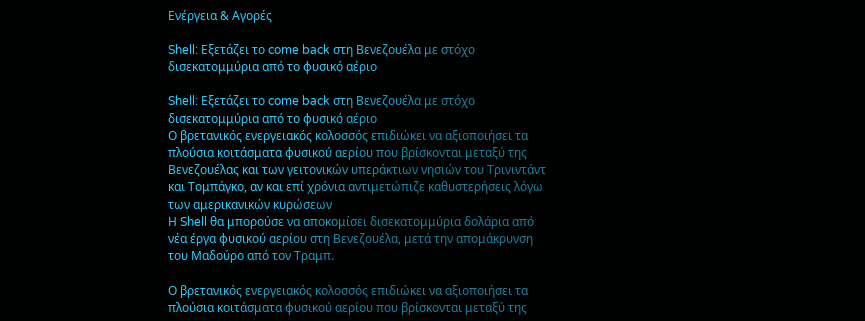Ενέργεια & Αγορές

Shell: Εξετάζει το come back στη Βενεζουέλα με στόχο δισεκατομμύρια από το φυσικό αέριο

Shell: Εξετάζει το come back στη Βενεζουέλα με στόχο δισεκατομμύρια από το φυσικό αέριο
Ο βρετανικός ενεργειακός κολοσσός επιδιώκει να αξιοποιήσει τα πλούσια κοιτάσματα φυσικού αερίου που βρίσκονται μεταξύ της Βενεζουέλας και των γειτονικών υπεράκτιων νησιών του Τρινιντάντ και Τομπάγκο, αν και επί χρόνια αντιμετώπιζε καθυστερήσεις λόγω των αμερικανικών κυρώσεων
Η Shell θα μπορούσε να αποκομίσει δισεκατομμύρια δολάρια από νέα έργα φυσικού αερίου στη Βενεζουέλα, μετά την απομάκρυνση του Μαδούρο από τον Τραμπ.

Ο βρετανικός ενεργειακός κολοσσός επιδιώκει να αξιοποιήσει τα πλούσια κοιτάσματα φυσικού αερίου που βρίσκονται μεταξύ της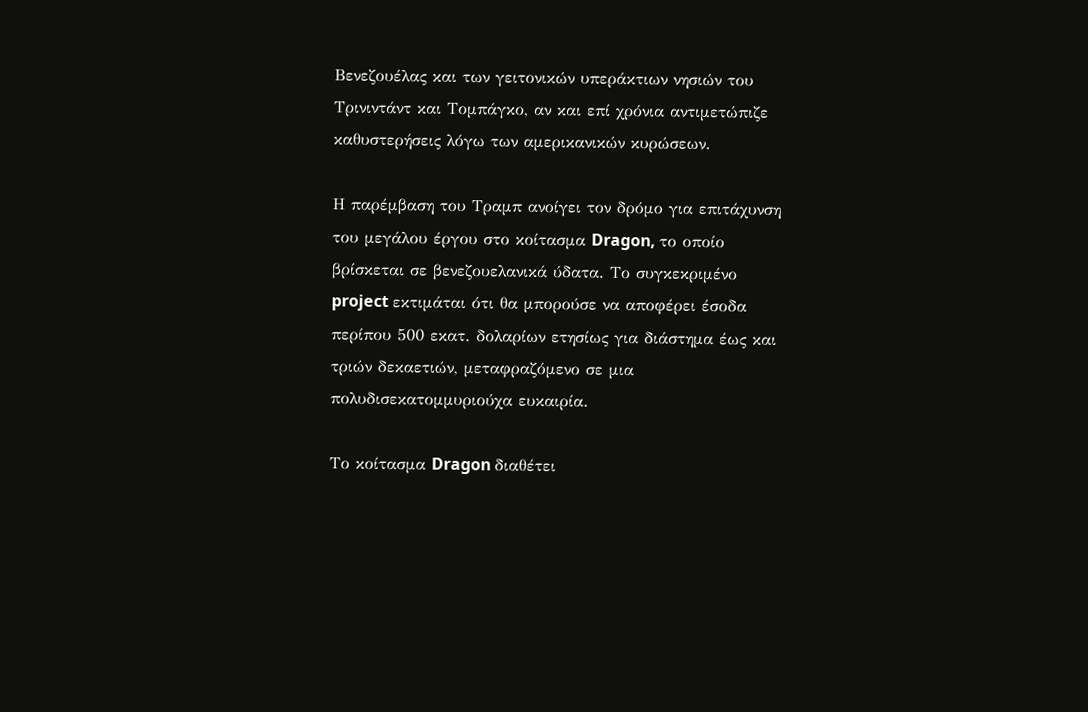Βενεζουέλας και των γειτονικών υπεράκτιων νησιών του Τρινιντάντ και Τομπάγκο, αν και επί χρόνια αντιμετώπιζε καθυστερήσεις λόγω των αμερικανικών κυρώσεων.

Η παρέμβαση του Τραμπ ανοίγει τον δρόμο για επιτάχυνση του μεγάλου έργου στο κοίτασμα Dragon, το οποίο βρίσκεται σε βενεζουελανικά ύδατα. Το συγκεκριμένο project εκτιμάται ότι θα μπορούσε να αποφέρει έσοδα περίπου 500 εκατ. δολαρίων ετησίως για διάστημα έως και τριών δεκαετιών, μεταφραζόμενο σε μια πολυδισεκατομμυριούχα ευκαιρία.

Το κοίτασμα Dragon διαθέτει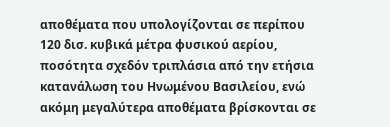αποθέματα που υπολογίζονται σε περίπου 120 δισ. κυβικά μέτρα φυσικού αερίου, ποσότητα σχεδόν τριπλάσια από την ετήσια κατανάλωση του Ηνωμένου Βασιλείου, ενώ ακόμη μεγαλύτερα αποθέματα βρίσκονται σε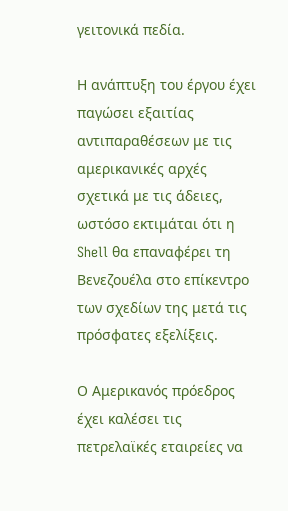γειτονικά πεδία.

Η ανάπτυξη του έργου έχει παγώσει εξαιτίας αντιπαραθέσεων με τις αμερικανικές αρχές σχετικά με τις άδειες, ωστόσο εκτιμάται ότι η Shell θα επαναφέρει τη Βενεζουέλα στο επίκεντρο των σχεδίων της μετά τις πρόσφατες εξελίξεις.

Ο Αμερικανός πρόεδρος έχει καλέσει τις πετρελαϊκές εταιρείες να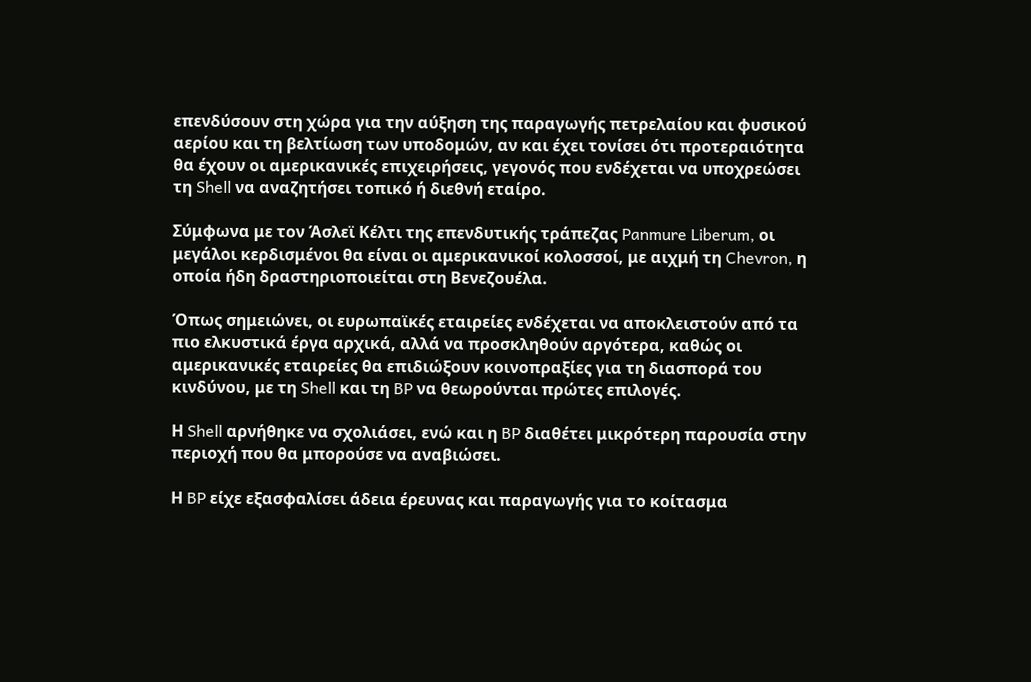επενδύσουν στη χώρα για την αύξηση της παραγωγής πετρελαίου και φυσικού αερίου και τη βελτίωση των υποδομών, αν και έχει τονίσει ότι προτεραιότητα θα έχουν οι αμερικανικές επιχειρήσεις, γεγονός που ενδέχεται να υποχρεώσει τη Shell να αναζητήσει τοπικό ή διεθνή εταίρο.

Σύμφωνα με τον Άσλεϊ Κέλτι της επενδυτικής τράπεζας Panmure Liberum, οι μεγάλοι κερδισμένοι θα είναι οι αμερικανικοί κολοσσοί, με αιχμή τη Chevron, η οποία ήδη δραστηριοποιείται στη Βενεζουέλα.

Όπως σημειώνει, οι ευρωπαϊκές εταιρείες ενδέχεται να αποκλειστούν από τα πιο ελκυστικά έργα αρχικά, αλλά να προσκληθούν αργότερα, καθώς οι αμερικανικές εταιρείες θα επιδιώξουν κοινοπραξίες για τη διασπορά του κινδύνου, με τη Shell και τη BP να θεωρούνται πρώτες επιλογές.

Η Shell αρνήθηκε να σχολιάσει, ενώ και η BP διαθέτει μικρότερη παρουσία στην περιοχή που θα μπορούσε να αναβιώσει.

Η BP είχε εξασφαλίσει άδεια έρευνας και παραγωγής για το κοίτασμα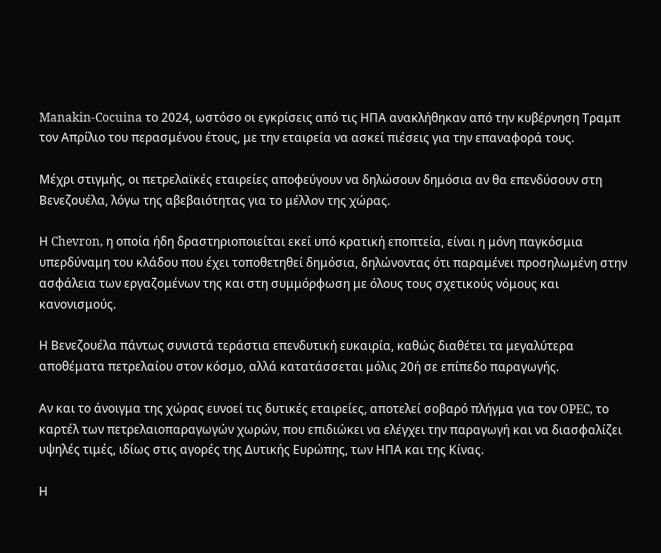Manakin-Cocuina το 2024, ωστόσο οι εγκρίσεις από τις ΗΠΑ ανακλήθηκαν από την κυβέρνηση Τραμπ τον Απρίλιο του περασμένου έτους, με την εταιρεία να ασκεί πιέσεις για την επαναφορά τους.

Μέχρι στιγμής, οι πετρελαϊκές εταιρείες αποφεύγουν να δηλώσουν δημόσια αν θα επενδύσουν στη Βενεζουέλα, λόγω της αβεβαιότητας για το μέλλον της χώρας.

Η Chevron, η οποία ήδη δραστηριοποιείται εκεί υπό κρατική εποπτεία, είναι η μόνη παγκόσμια υπερδύναμη του κλάδου που έχει τοποθετηθεί δημόσια, δηλώνοντας ότι παραμένει προσηλωμένη στην ασφάλεια των εργαζομένων της και στη συμμόρφωση με όλους τους σχετικούς νόμους και κανονισμούς.

Η Βενεζουέλα πάντως συνιστά τεράστια επενδυτική ευκαιρία, καθώς διαθέτει τα μεγαλύτερα αποθέματα πετρελαίου στον κόσμο, αλλά κατατάσσεται μόλις 20ή σε επίπεδο παραγωγής.

Αν και το άνοιγμα της χώρας ευνοεί τις δυτικές εταιρείες, αποτελεί σοβαρό πλήγμα για τον OPEC, το καρτέλ των πετρελαιοπαραγωγών χωρών, που επιδιώκει να ελέγχει την παραγωγή και να διασφαλίζει υψηλές τιμές, ιδίως στις αγορές της Δυτικής Ευρώπης, των ΗΠΑ και της Κίνας.

Η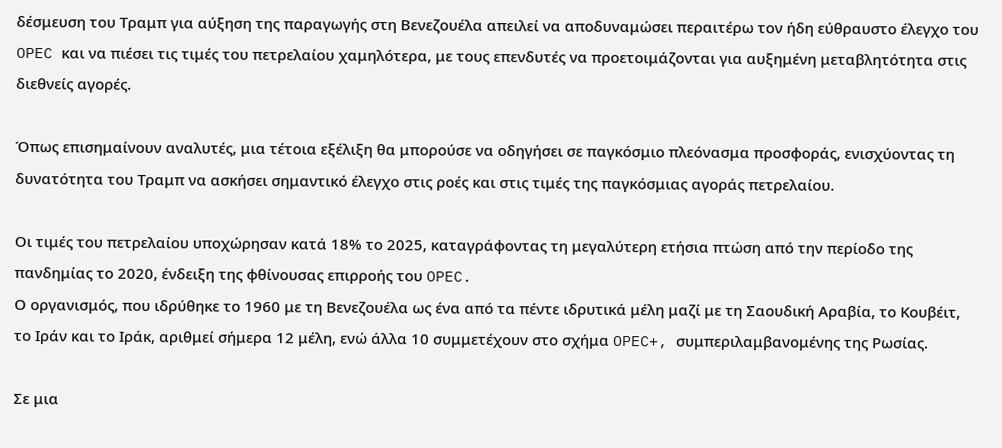δέσμευση του Τραμπ για αύξηση της παραγωγής στη Βενεζουέλα απειλεί να αποδυναμώσει περαιτέρω τον ήδη εύθραυστο έλεγχο του OPEC και να πιέσει τις τιμές του πετρελαίου χαμηλότερα, με τους επενδυτές να προετοιμάζονται για αυξημένη μεταβλητότητα στις διεθνείς αγορές.

Όπως επισημαίνουν αναλυτές, μια τέτοια εξέλιξη θα μπορούσε να οδηγήσει σε παγκόσμιο πλεόνασμα προσφοράς, ενισχύοντας τη δυνατότητα του Τραμπ να ασκήσει σημαντικό έλεγχο στις ροές και στις τιμές της παγκόσμιας αγοράς πετρελαίου.

Οι τιμές του πετρελαίου υποχώρησαν κατά 18% το 2025, καταγράφοντας τη μεγαλύτερη ετήσια πτώση από την περίοδο της πανδημίας το 2020, ένδειξη της φθίνουσας επιρροής του OPEC.
Ο οργανισμός, που ιδρύθηκε το 1960 με τη Βενεζουέλα ως ένα από τα πέντε ιδρυτικά μέλη μαζί με τη Σαουδική Αραβία, το Κουβέιτ, το Ιράν και το Ιράκ, αριθμεί σήμερα 12 μέλη, ενώ άλλα 10 συμμετέχουν στο σχήμα OPEC+, συμπεριλαμβανομένης της Ρωσίας.

Σε μια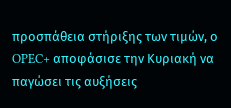προσπάθεια στήριξης των τιμών, ο OPEC+ αποφάσισε την Κυριακή να παγώσει τις αυξήσεις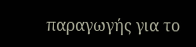παραγωγής για το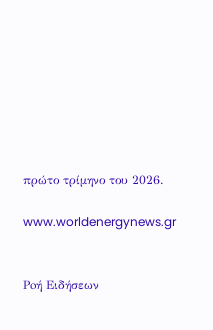πρώτο τρίμηνο του 2026.

www.worldenergynews.gr


Ρoή Ειδήσεων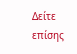Δείτε επίσης